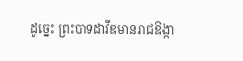ដូច្នេះ ព្រះបាទដាវីឌមានរាជឱង្កា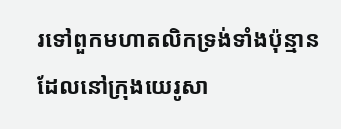រទៅពួកមហាតលិកទ្រង់ទាំងប៉ុន្មាន ដែលនៅក្រុងយេរូសា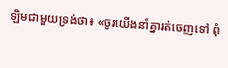ឡិមជាមួយទ្រង់ថា៖ «ចូរយើងនាំគ្នារត់ចេញទៅ ពុំ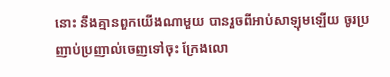នោះ នឹងគ្មានពួកយើងណាមួយ បានរួចពីអាប់សាឡុមឡើយ ចូរប្រញាប់ប្រញាល់ចេញទៅចុះ ក្រែងលោ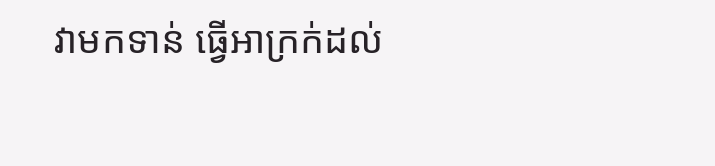វាមកទាន់ ធ្វើអាក្រក់ដល់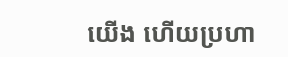យើង ហើយប្រហា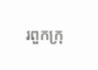រពួកក្រុ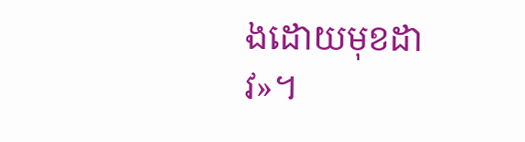ងដោយមុខដាវ»។